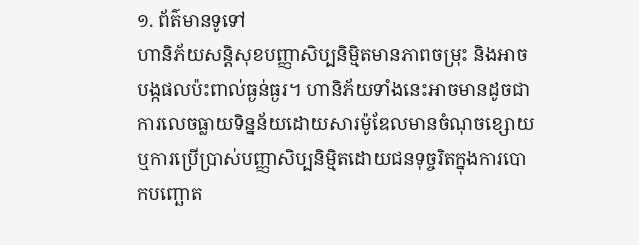១. ព័ត៌មានទូទៅ
ហានិភ័យសន្តិសុខបញ្ញាសិប្បនិម្មិតមានភាពចម្រុះ និងអាចបង្កផលប៉ះពាល់ធ្ងន់ធ្ងរ។ ហានិភ័យទាំងនេះអាចមានដូចជាការលេចធ្លាយទិន្នន័យដោយសារម៉ូឌែលមានចំណុចខ្សោយ ឬការប្រើប្រាស់បញ្ញាសិប្បនិម្មិតដោយជនទុច្ចរិតក្នុងការបោកបញ្ឆោត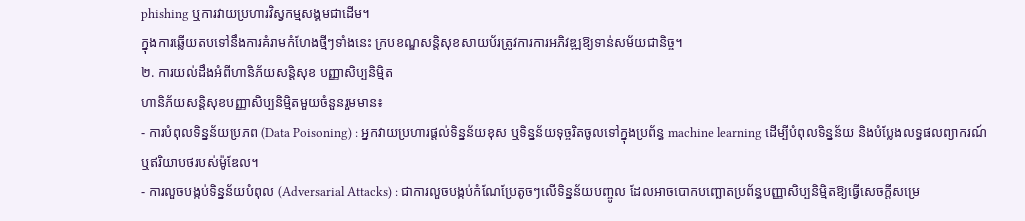phishing ឬការវាយប្រហារវិស្វកម្មសង្គមជាដើម។
ក្នុងការឆ្លើយតបទៅនឹងការគំរាមកំហែងថ្មីៗទាំងនេះ ក្របខណ្ឌសន្តិសុខសាយប័រត្រូវការការអភិវឌ្ឍឱ្យទាន់សម័យជានិច្ច។
២. ការយល់ដឹងអំពីហានិភ័យសន្តិសុខ បញ្ញាសិប្បនិម្មិត
ហានិភ័យសន្តិសុខបញ្ញាសិប្បនិម្មិតមួយចំនួនរួមមាន៖
- ការបំពុលទិន្នន័យប្រភព (Data Poisoning) : អ្នកវាយប្រហារផ្តល់ទិន្នន័យខុស ឬទិន្នន័យទុច្ចរិតចូលទៅក្នុងប្រព័ន្ធ machine learning ដើម្បីបំពុលទិន្នន័យ និងបំប្លែងលទ្ធផលព្យាករណ៍ ឬឥរិយាបថរបស់ម៉ូឌែល។
- ការលួចបង្កប់ទិន្នន័យបំពុល (Adversarial Attacks) : ជាការលួចបង្កប់កំណែប្រែតូចៗលើទិន្នន័យបញ្ចូល ដែលអាចបោកបញ្ឆោតប្រព័ន្ធបញ្ញាសិប្បនិម្មិតឱ្យធ្វើសេចក្ដីសម្រេ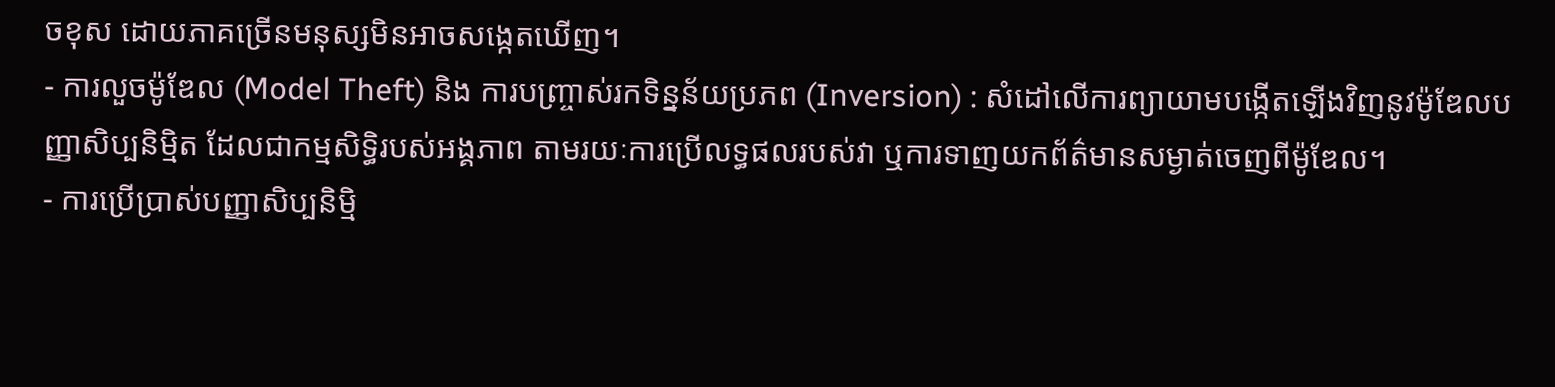ចខុស ដោយភាគច្រើនមនុស្សមិនអាចសង្កេតឃើញ។
- ការលួចម៉ូឌែល (Model Theft) និង ការបញ្ច្រាស់រកទិន្នន័យប្រភព (Inversion) : សំដៅលើការព្យាយាមបង្កើតឡើងវិញនូវម៉ូឌែលបញ្ញាសិប្បនិម្មិត ដែលជាកម្មសិទ្ធិរបស់អង្គភាព តាមរយៈការប្រើលទ្ធផលរបស់វា ឬការទាញយកព័ត៌មានសម្ងាត់ចេញពីម៉ូឌែល។
- ការប្រើប្រាស់បញ្ញាសិប្បនិម្មិ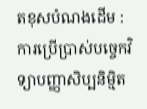តខុសបំណងដើម : ការប្រើប្រាស់បច្ចេកវិទ្យាបញ្ញាសិប្បនិម្មិត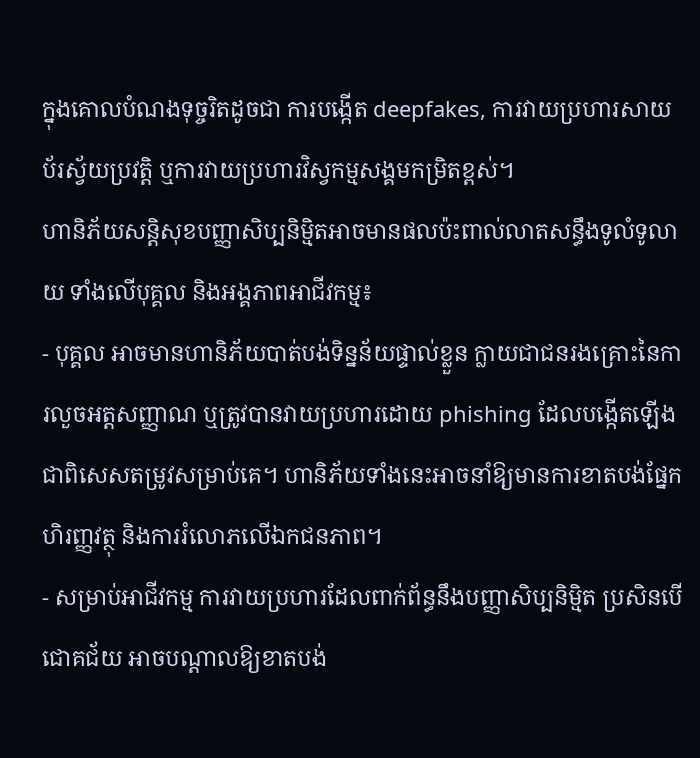ក្នុងគោលបំណងទុច្ចរិតដូចជា ការបង្កើត deepfakes, ការវាយប្រហារសាយប័រស្វ័យប្រវត្តិ ឬការវាយប្រហារវិស្វកម្មសង្គមកម្រិតខ្ពស់។
ហានិភ័យសន្តិសុខបញ្ញាសិប្បនិម្មិតអាចមានផលប៉ះពាល់លាតសន្ធឹងទូលំទូលាយ ទាំងលើបុគ្គល និងអង្គភាពអាជីវកម្ម៖
- បុគ្គល អាចមានហានិភ័យបាត់បង់ទិន្នន័យផ្ទាល់ខ្លួន ក្លាយជាជនរងគ្រោះនៃការលួចអត្តសញ្ញាណ ឬត្រូវបានវាយប្រហារដោយ phishing ដែលបង្កើតឡើងជាពិសេសតម្រូវសម្រាប់គេ។ ហានិភ័យទាំងនេះអាចនាំឱ្យមានការខាតបង់ផ្នែកហិរញ្ញវត្ថុ និងការរំលោភលើឯកជនភាព។
- សម្រាប់អាជីវកម្ម ការវាយប្រហារដែលពាក់ព័ន្ធនឹងបញ្ញាសិប្បនិម្មិត ប្រសិនបើជោគជ័យ អាចបណ្តាលឱ្យខាតបង់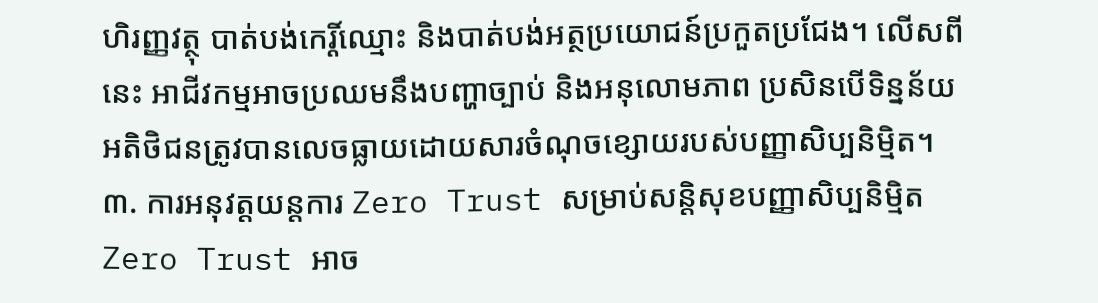ហិរញ្ញវត្ថុ បាត់បង់កេរ្តិ៍ឈ្មោះ និងបាត់បង់អត្ថប្រយោជន៍ប្រកួតប្រជែង។ លើសពីនេះ អាជីវកម្មអាចប្រឈមនឹងបញ្ហាច្បាប់ និងអនុលោមភាព ប្រសិនបើទិន្នន័យអតិថិជនត្រូវបានលេចធ្លាយដោយសារចំណុចខ្សោយរបស់បញ្ញាសិប្បនិម្មិត។
៣. ការអនុវត្តយន្តការ Zero Trust សម្រាប់សន្តិសុខបញ្ញាសិប្បនិម្មិត
Zero Trust អាច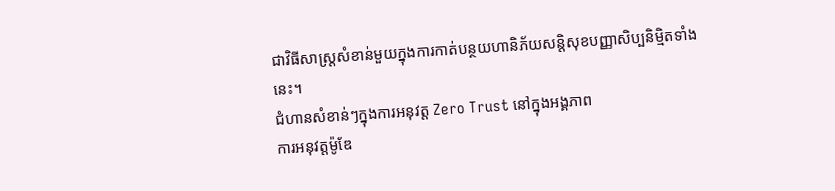ជាវិធីសាស្ត្រសំខាន់មួយក្នុងការកាត់បន្ថយហានិភ័យសន្តិសុខបញ្ញាសិប្បនិម្មិតទាំងនេះ។
ជំហានសំខាន់ៗក្នុងការអនុវត្ត Zero Trust នៅក្នុងអង្គភាព
ការអនុវត្តម៉ូឌែ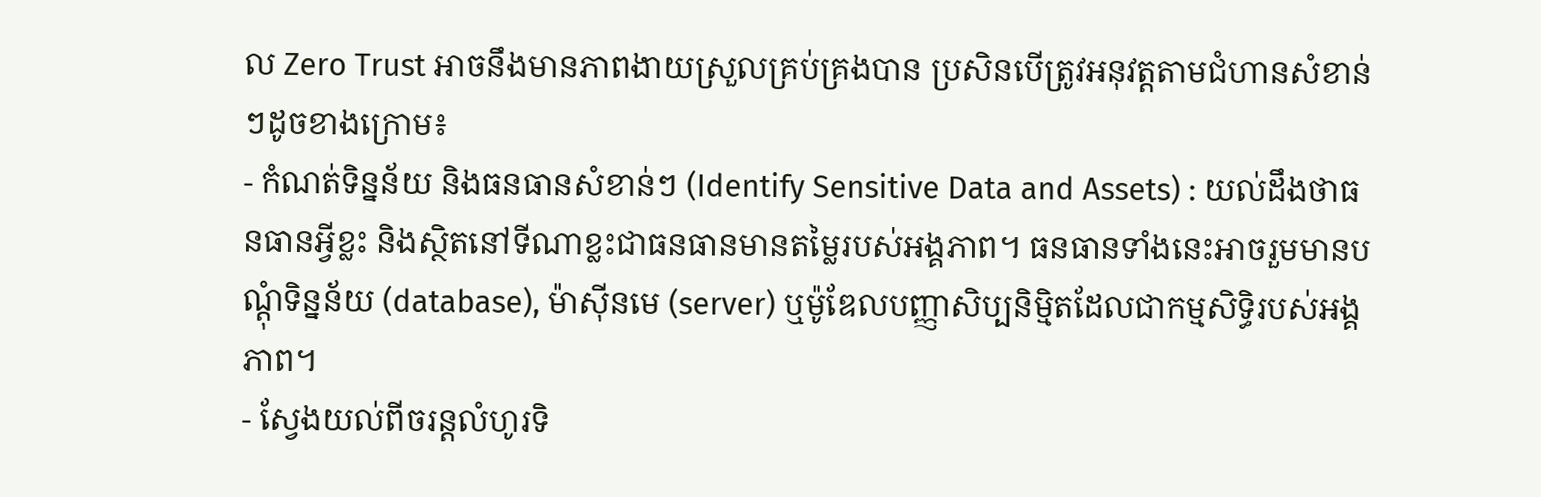ល Zero Trust អាចនឹងមានភាពងាយស្រួលគ្រប់គ្រងបាន ប្រសិនបើត្រូវអនុវត្តតាមជំហានសំខាន់ៗដូចខាងក្រោម៖
- កំណត់ទិន្នន័យ និងធនធានសំខាន់ៗ (Identify Sensitive Data and Assets) : យល់ដឹងថាធនធានអ្វីខ្លះ និងស្ថិតនៅទីណាខ្លះជាធនធានមានតម្លៃរបស់អង្គភាព។ ធនធានទាំងនេះអាចរួមមានបណ្ដុំទិន្នន័យ (database), ម៉ាស៊ីនមេ (server) ឬម៉ូឌែលបញ្ញាសិប្បនិម្មិតដែលជាកម្មសិទ្ធិរបស់អង្គភាព។
- ស្វែងយល់ពីចរន្តលំហូរទិ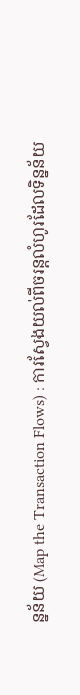ន្នន័យ (Map the Transaction Flows) : ការស្វែងយល់ពីចរន្តលំហូរដែលទិន្នន័យ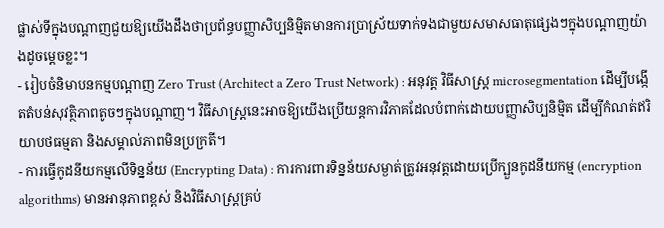ផ្លាស់ទីក្នុងបណ្តាញជួយឱ្យយើងដឹងថាប្រព័ន្ធបញ្ញាសិប្បនិម្មិតមានការប្រាស្រ័យទាក់ទងជាមួយសមាសធាតុផ្សេងៗក្នុងបណ្តាញយ៉ាងដូចម្តេចខ្លះ។
- រៀបចំនិមាបនកម្មបណ្តាញ Zero Trust (Architect a Zero Trust Network) : អនុវត្ត វិធីសាស្ត្រ microsegmentation ដើម្បីបង្កើតតំបន់សុវត្ថិភាពតូចៗក្នុងបណ្តាញ។ វិធីសាស្ត្រនេះអាចឱ្យយើងប្រើយន្តការវិភាគដែលបំពាក់ដោយបញ្ញាសិប្បនិម្មិត ដើម្បីកំណត់ឥរិយាបថធម្មតា និងសម្គាល់ភាពមិនប្រក្រតី។
- ការធ្វើកូដនីយកម្មលើទិន្នន័យ (Encrypting Data) : ការការពារទិន្នន័យសម្ងាត់ត្រូវអនុវត្តដោយប្រើក្បួនកូដនីយកម្ម (encryption algorithms) មានអានុភាពខ្ពស់ និងវិធីសាស្ត្រគ្រប់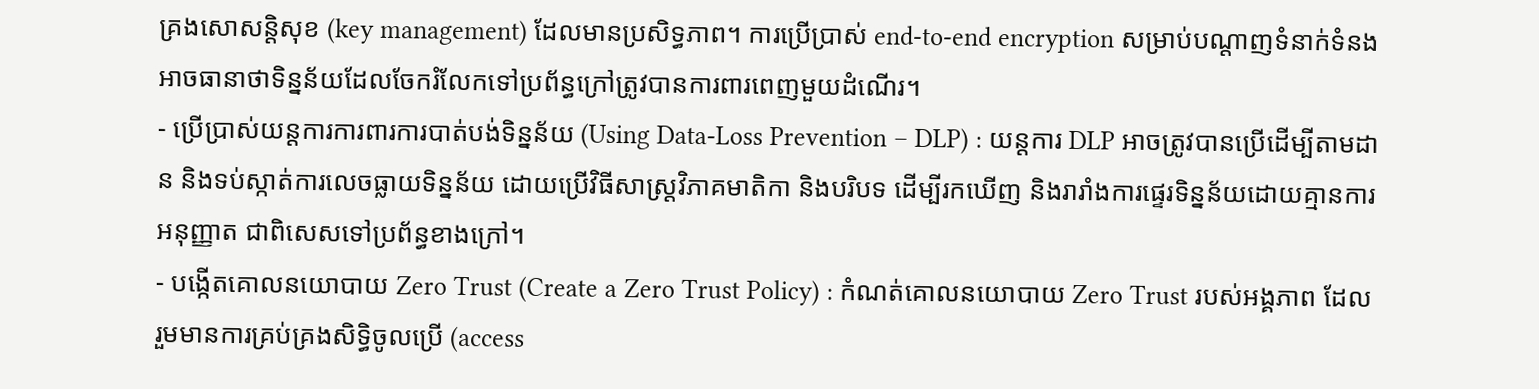គ្រងសោសន្តិសុខ (key management) ដែលមានប្រសិទ្ធភាព។ ការប្រើប្រាស់ end-to-end encryption សម្រាប់បណ្តាញទំនាក់ទំនងអាចធានាថាទិន្នន័យដែលចែករំលែកទៅប្រព័ន្ធក្រៅត្រូវបានការពារពេញមួយដំណើរ។
- ប្រើប្រាស់យន្តការការពារការបាត់បង់ទិន្នន័យ (Using Data-Loss Prevention – DLP) : យន្តការ DLP អាចត្រូវបានប្រើដើម្បីតាមដាន និងទប់ស្កាត់ការលេចធ្លាយទិន្នន័យ ដោយប្រើវិធីសាស្ត្រវិភាគមាតិកា និងបរិបទ ដើម្បីរកឃើញ និងរារាំងការផ្ទេរទិន្នន័យដោយគ្មានការអនុញ្ញាត ជាពិសេសទៅប្រព័ន្ធខាងក្រៅ។
- បង្កើតគោលនយោបាយ Zero Trust (Create a Zero Trust Policy) : កំណត់គោលនយោបាយ Zero Trust របស់អង្គភាព ដែលរួមមានការគ្រប់គ្រងសិទ្ធិចូលប្រើ (access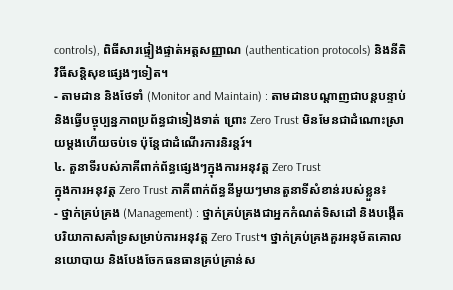controls), ពិធីសារផ្ទៀងផ្ទាត់អត្តសញ្ញាណ (authentication protocols) និងនីតិវិធីសន្តិសុខផ្សេងៗទៀត។
- តាមដាន និងថែទាំ (Monitor and Maintain) : តាមដានបណ្តាញជាបន្តបន្ទាប់ និងធ្វើបច្ចុប្បន្នភាពប្រព័ន្ធជាទៀងទាត់ ព្រោះ Zero Trust មិនមែនជាដំណោះស្រាយម្តងហើយចប់ទេ ប៉ុន្តែជាដំណើរការនិរន្តរ៍។
៤. តួនាទីរបស់ភាគីពាក់ព័ន្ធផ្សេងៗក្នុងការអនុវត្ត Zero Trust
ក្នុងការអនុវត្ត Zero Trust ភាគីពាក់ព័ន្ធនីមួយៗមានតួនាទីសំខាន់របស់ខ្លួន៖
- ថ្នាក់គ្រប់គ្រង (Management) : ថ្នាក់គ្រប់គ្រងជាអ្នកកំណត់ទិសដៅ និងបង្កើតបរិយាកាសគាំទ្រសម្រាប់ការអនុវត្ត Zero Trust។ ថ្នាក់គ្រប់គ្រងគួរអនុម័តគោលនយោបាយ និងបែងចែកធនធានគ្រប់គ្រាន់ស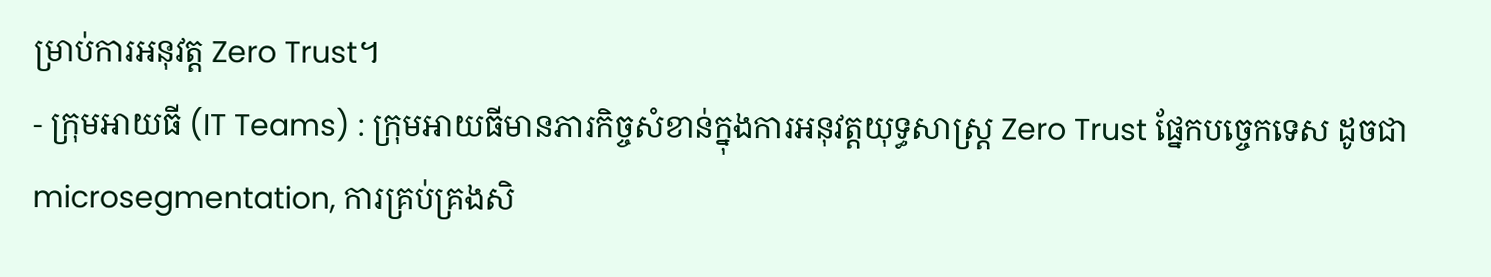ម្រាប់ការអនុវត្ត Zero Trust។
- ក្រុមអាយធី (IT Teams) : ក្រុមអាយធីមានភារកិច្ចសំខាន់ក្នុងការអនុវត្តយុទ្ធសាស្ត្រ Zero Trust ផ្នែកបច្ចេកទេស ដូចជា microsegmentation, ការគ្រប់គ្រងសិ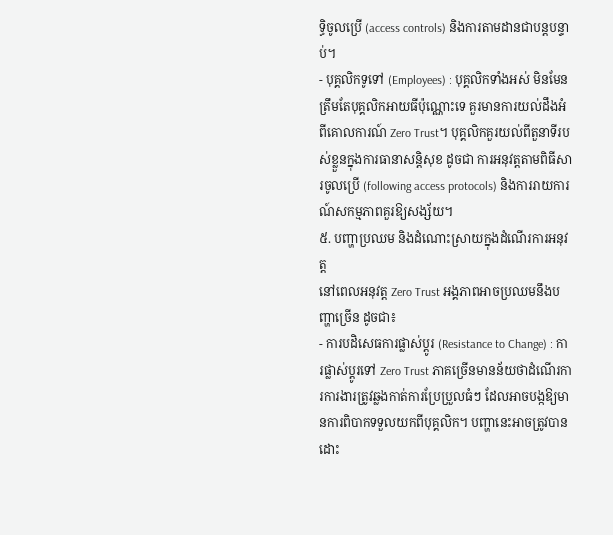ទ្ធិចូលប្រើ (access controls) និងការតាមដានជាបន្តបន្ទាប់។
- បុគ្គលិកទូទៅ (Employees) : បុគ្គលិកទាំងអស់ មិនមែនត្រឹមតែបុគ្គលិកអាយធីប៉ុណ្ណោះទេ គួរមានការយល់ដឹងអំពីគោលការណ៍ Zero Trust។ បុគ្គលិកគួរយល់ពីតួនាទីរបស់ខ្លួនក្នុងការធានាសន្តិសុខ ដូចជា ការអនុវត្តតាមពិធីសារចូលប្រើ (following access protocols) និងការរាយការណ៍សកម្មភាពគួរឱ្យសង្ស័យ។
៥. បញ្ហាប្រឈម និងដំណោះស្រាយក្នុងដំណើរការអនុវត្ត
នៅពេលអនុវត្ត Zero Trust អង្គភាពអាចប្រឈមនឹងបញ្ហាច្រើន ដូចជា៖
- ការបដិសេធការផ្លាស់ប្តូរ (Resistance to Change) : ការផ្លាស់ប្តូរទៅ Zero Trust ភាគច្រើនមានន័យថាដំណើរការការងារត្រូវឆ្លងកាត់ការប្រែប្រួលធំៗ ដែលអាចបង្កឱ្យមានការពិបាកទទួលយកពីបុគ្គលិក។ បញ្ហានេះអាចត្រូវបានដោះ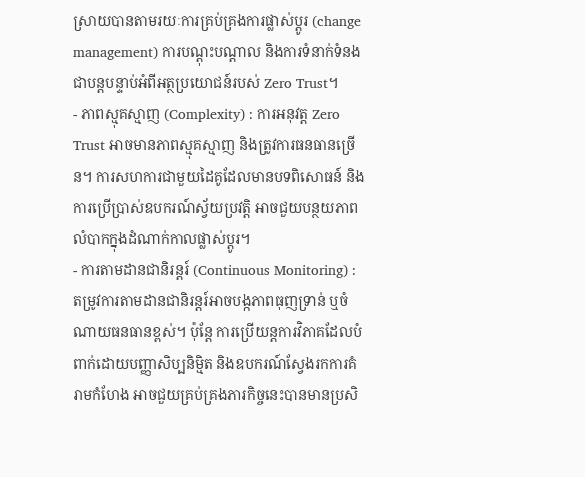ស្រាយបានតាមរយៈការគ្រប់គ្រងការផ្លាស់ប្តូរ (change management) ការបណ្ដុះបណ្ដាល និងការទំនាក់ទំនងជាបន្តបន្ទាប់អំពីអត្ថប្រយោជន៍របស់ Zero Trust។
- ភាពស្មុគស្មាញ (Complexity) : ការអនុវត្ត Zero Trust អាចមានភាពស្មុគស្មាញ និងត្រូវការធនធានច្រើន។ ការសហការជាមួយដៃគូដែលមានបទពិសោធន៍ និងការប្រើប្រាស់ឧបករណ៍ស្វ័យប្រវត្តិ អាចជួយបន្ថយភាពលំបាកក្នុងដំណាក់កាលផ្លាស់ប្តូរ។
- ការតាមដានជានិរន្តរ៍ (Continuous Monitoring) : តម្រូវការតាមដានជានិរន្តរ៍អាចបង្កភាពធុញទ្រាន់ ឬចំណាយធនធានខ្ពស់។ ប៉ុន្តែ ការប្រើយន្តការវិភាគដែលបំពាក់ដោយបញ្ញាសិប្បនិម្មិត និងឧបករណ៍ស្វែងរកការគំរាមកំហែង អាចជួយគ្រប់គ្រងភារកិច្ចនេះបានមានប្រសិ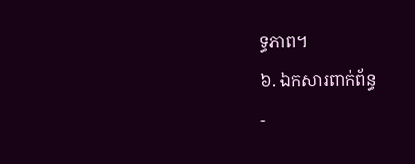ទ្ធភាព។
៦. ឯកសារពាក់ព័ន្ធ
-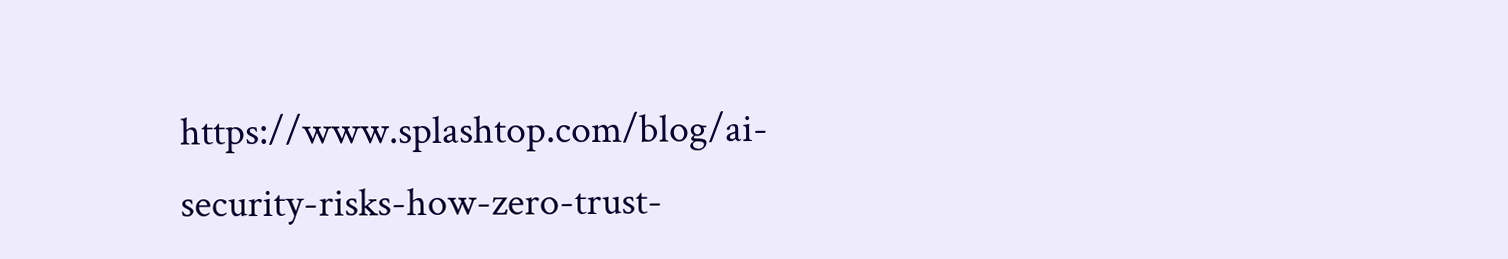https://www.splashtop.com/blog/ai-security-risks-how-zero-trust-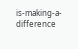is-making-a-difference